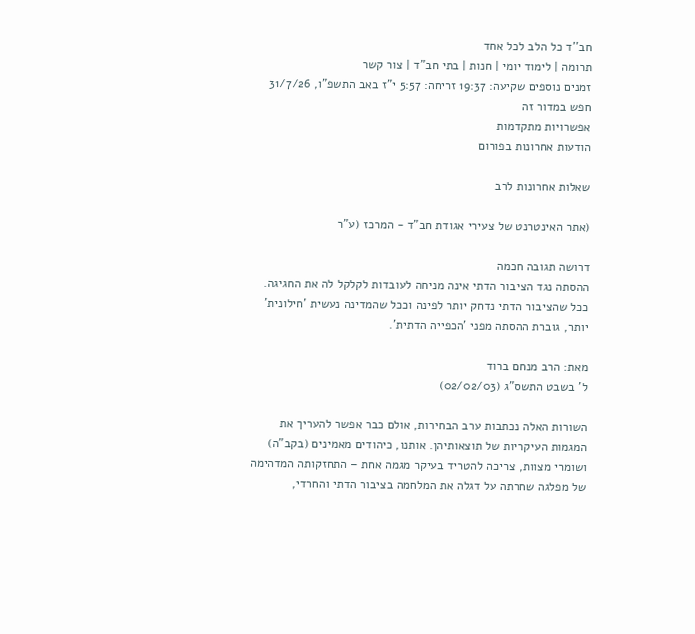חב''ד כל הלב לכל אחד
תרומה | לימוד יומי | חנות | בתי חב"ד | צור קשר
זמנים נוספים שקיעה: 19:37 זריחה: 5:57 י"ז באב התשפ"ו, 31/7/26
חפש במדור זה
אפשרויות מתקדמות
הודעות אחרונות בפורום

שאלות אחרונות לרב

(אתר האינטרנט של צעירי אגודת חב"ד - המרכז (ע"ר

דרושה תגובה חכמה
ההסתה נגד הציבור הדתי אינה מניחה לעובדות לקלקל לה את החגיגה. ככל שהציבור הדתי נדחק יותר לפינה וככל שהמדינה נעשית 'חילונית' יותר, גוברת ההסתה מפני 'הכפייה הדתית'.

מאת: הרב מנחם ברוד
ל' בשבט התשס"ג (02/02/03)

השורות האלה נכתבות ערב הבחירות, אולם כבר אפשר להעריך את המגמות העיקריות של תוצאותיהן. אותנו, כיהודים מאמינים (בקב"ה) ושומרי מצוות, צריכה להטריד בעיקר מגמה אחת – התחזקותה המדהימה של מפלגה שחרתה על דגלה את המלחמה בציבור הדתי והחרדי,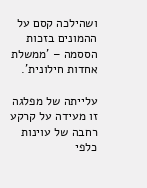ושהילכה קסם על ההמונים בזכות הססמה – 'ממשלת אחדות חילונית'.

עלייתה של מפלגה זו מעידה על קרקע רחבה של עוינות כלפי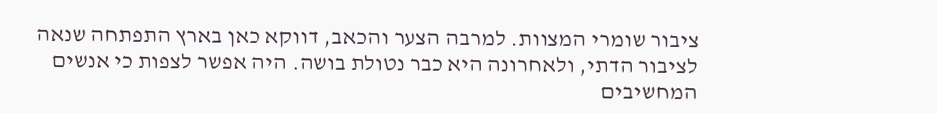ציבור שומרי המצוות. למרבה הצער והכאב, דווקא כאן בארץ התפתחה שנאה לציבור הדתי, ולאחרונה היא כבר נטולת בושה. היה אפשר לצפות כי אנשים המחשיבים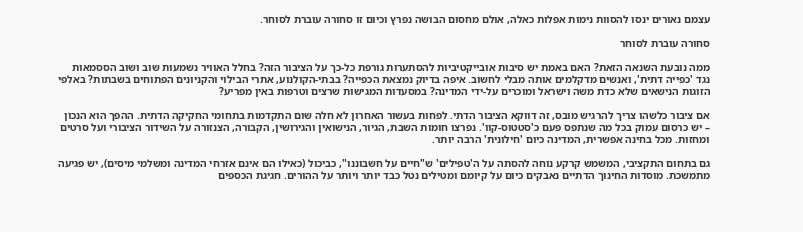עצמם נאורים ינסו להסוות נימות אפלות כאלה, אולם מחסום הבושה נפרץ וכיום זו סחורה עוברת לסוחר.

סחורה עוברת לסוחר

ממה נובעת השנאה הזאת? האם באמת יש סיבות אובייקטיביות להסתערות גורפת כל-כך על הציבור הזה? בחלל האוויר נשמעות שוב ושוב הססמאות נגד 'כפייה דתית', ואנשים מדקלמים אותה מבלי לחשוב. איפה בדיוק נמצאת הכפייה? בבתי-הקולנוע, אתרי הבילוי והקניונים הפתוחים בשבתות? באלפי הזוגות הנישאים שלא כדת משה וישראל ומוכרים על-ידי המדינה? במסעדות המגישות שרצים וטרפות באין מפריע?

אם ציבור כלשהו צריך להרגיש מובס, זה דווקא הציבור הדתי. לפחות בעשור האחרון לא חלה שום התקדמות בתחומי החקיקה הדתית. ההפך הוא הנכון – יש כרסום עמוק בכל מה שנתפס פעם כ'סטטוס-קוו'. נפרצו חומות השבת, הגיור, הנישואין והגירושין, הקבורה, הצנזורה על השידור הציבורי ועל סרטים ומחזות. מכל בחינה אפשרית, המדינה כיום 'חילונית' הרבה יותר.

גם בתחום התקציבי, המשמש קרקע נוחה להסתה על ה'טפילים' ש"חיים על חשבוננו", כביכול (כאילו הם אינם אזרחי המדינה ומשלמי מיסים), יש פגיעה מתמשכת. מוסדות החינוך הדתיים נאבקים כיום על קיומם ומטילים נטל כבד יותר ויותר על ההורים. חגיגת הכספים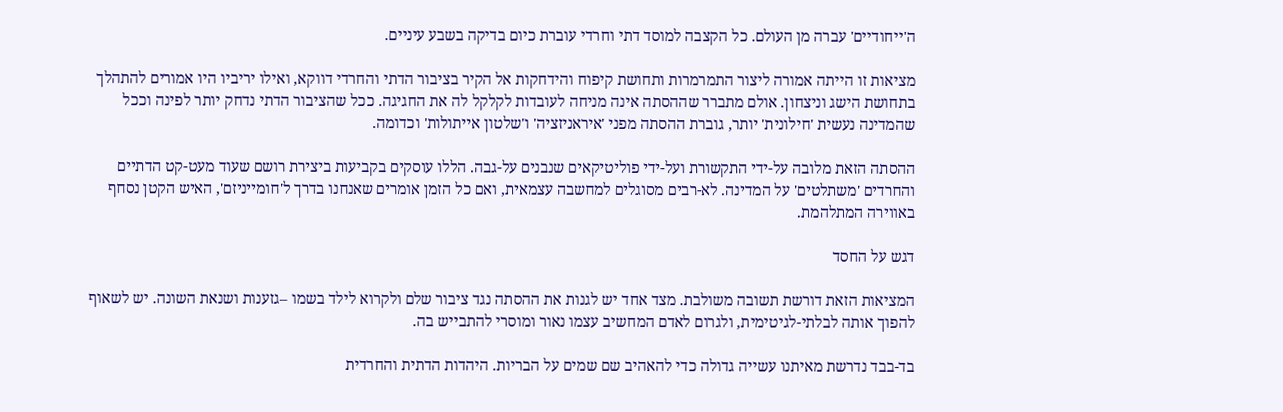ה'ייחודיים' עברה מן העולם. כל הקצבה למוסד דתי וחרדי עוברת כיום בדיקה בשבע עיניים.

מציאות זו הייתה אמורה ליצור התמרמרות ותחושת קיפוח והידחקות אל הקיר בציבור הדתי והחרדי דווקא, ואילו יריביו היו אמורים להתהלך בתחושת הישג וניצחון. אולם מתברר שההסתה אינה מניחה לעובדות לקלקל לה את החגיגה. ככל שהציבור הדתי נדחק יותר לפינה וככל שהמדינה נעשית 'חילונית' יותר, גוברת ההסתה מפני 'איראניזציה' ו'שלטון אייתולות' וכדומה.

ההסתה הזאת מלובה על-ידי התקשורת ועל-ידי פוליטיקאים שנבנים על-גבה. הללו עוסקים בקביעות ביצירת רושם שעוד מעט-קט הדתיים והחרדים 'משתלטים' על המדינה. לא-רבים מסוגלים למחשבה עצמאית, ואם כל הזמן אומרים שאנחנו בדרך ל'חומייניזם', האיש הקטן נסחף באווירה המתלהמת.

דגש על החסד

המציאות הזאת דורשת תשובה משולבת. מצד אחד יש לגנות את ההסתה נגד ציבור שלם ולקרוא לילד בשמו –גזענות ושנאת השונה. יש לשאוף להפוך אותה לבלתי-לגיטימית, ולגרום לאדם המחשיב עצמו נאור ומוסרי להתבייש בה.

בד-בבד נדרשת מאיתנו עשייה גדולה כדי להאהיב שם שמים על הבריות. היהדות הדתית והחרדית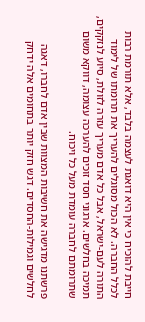חייבת להוכיח כי אין היא דואגת לעצמה בלבד, אלא תורמת רבות לכלל החברה. לא הכול מסוגלים להעריך את תרומתו של לימוד התורה לעם-ישראל, אבל כל אדם מעריך עזרה לזולת, סיוע לנזקקים, תמיכה בחלשים. ארגוני חסד זוכים להערכה עצומה, דווקא משום שתרומתם לחברה עומדת מעל כל ויכוח.

פרשתנו מדגישה את חשיבות המצוות שבין אדם לחברו, דאגה לחלשים וגמילות-החסדים. דגש חזק יותר בתחומים אלה ידחק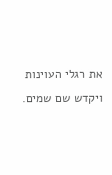את רגלי העוינות ויקדש שם שמים.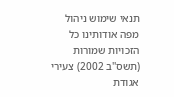תנאי שימוש ניהול מפה אודותינו כל הזכויות שמורות (תשס''ב 2002) צעירי אגודת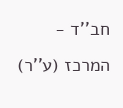חב''ד - המרכז (ע''ר)